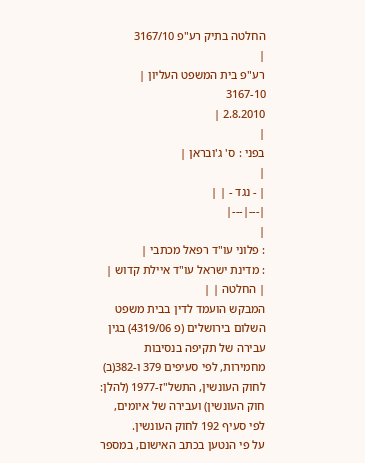החלטה בתיק רע"פ 3167/10
|
רע"פ בית המשפט העליון |
3167-10
2.8.2010 |
|
בפני : ס' ג'ובראן |
|
| - נגד - | |
|---|---|
|
: פלוני עו"ד רפאל מכתבי |
: מדינת ישראל עו"ד איילת קדוש |
| החלטה | |
המבקש הועמד לדין בבית משפט השלום בירושלים (פ 4319/06) בגין עבירה של תקיפה בנסיבות מחמירות, לפי סעיפים 379 ו-382(ב) לחוק העונשין, התשל"ז-1977 (להלן: חוק העונשין) ועבירה של איומים, לפי סעיף 192 לחוק העונשין.
על פי הנטען בכתב האישום, במספר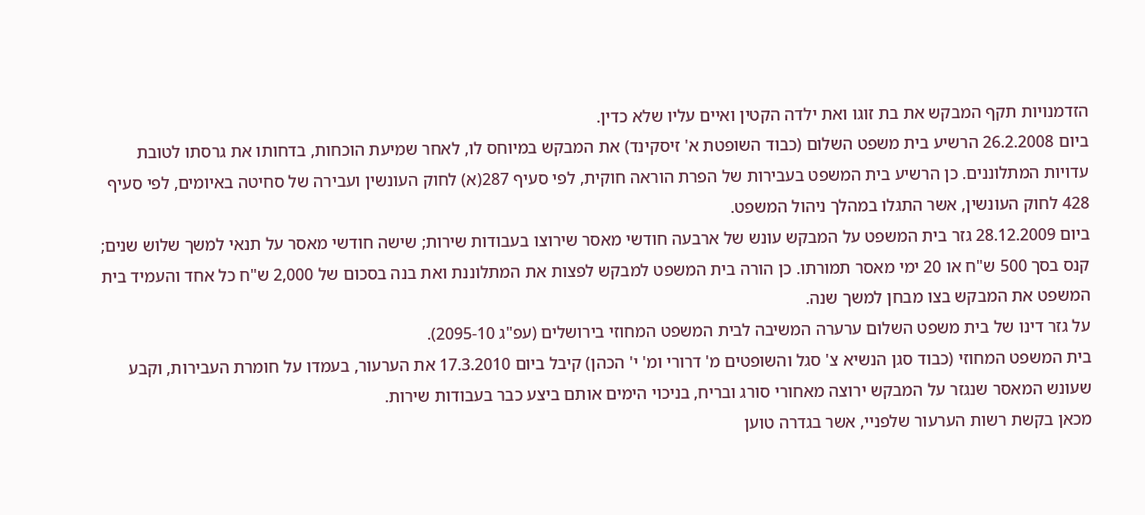הזדמנויות תקף המבקש את בת זוגו ואת ילדה הקטין ואיים עליו שלא כדין.
ביום 26.2.2008 הרשיע בית משפט השלום (כבוד השופטת א' זיסקינד) את המבקש במיוחס לו, לאחר שמיעת הוכחות, בדחותו את גרסתו לטובת עדויות המתלוננים. כן הרשיע בית המשפט בעבירות של הפרת הוראה חוקית, לפי סעיף 287(א) לחוק העונשין ועבירה של סחיטה באיומים, לפי סעיף 428 לחוק העונשין, אשר התגלו במהלך ניהול המשפט.
ביום 28.12.2009 גזר בית המשפט על המבקש עונש של ארבעה חודשי מאסר שירוצו בעבודות שירות; שישה חודשי מאסר על תנאי למשך שלוש שנים; קנס בסך 500 ש"ח או 20 ימי מאסר תמורתו. כן הורה בית המשפט למבקש לפצות את המתלוננת ואת בנה בסכום של 2,000 ש"ח כל אחד והעמיד בית המשפט את המבקש בצו מבחן למשך שנה.
על גזר דינו של בית משפט השלום ערערה המשיבה לבית המשפט המחוזי בירושלים (עפ"ג 2095-10).
בית המשפט המחוזי (כבוד סגן הנשיא צ' סגל והשופטים מ' דרורי ומ' י' הכהן) קיבל ביום 17.3.2010 את הערעור, בעמדו על חומרת העבירות, וקבע שעונש המאסר שנגזר על המבקש ירוצה מאחורי סורג ובריח, בניכוי הימים אותם ביצע כבר בעבודות שירות.
מכאן בקשת רשות הערעור שלפניי, אשר בגדרה טוען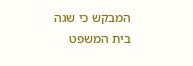המבקש כי שגה בית המשפט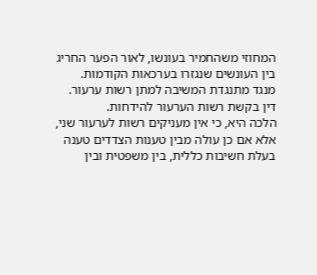המחוזי משהחמיר בעונשו, לאור הפער החריג בין העונשים שנגזרו בערכאות הקודמות.
מנגד מתנגדת המשיבה למתן רשות ערעור.
דין בקשת רשות הערעור להידחות.
הלכה היא, כי אין מעניקים רשות לערעור שני, אלא אם כן עולה מבין טענות הצדדים טענה בעלת חשיבות כללית, בין משפטית ובין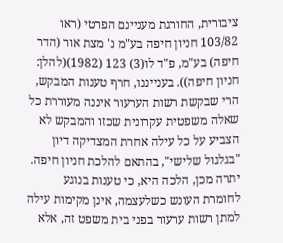ציבורית, החורגת מעניינם הפרטי (ראו 103/82 חניון חיפה בע"מ נ' מצת אור (הדר חיפה) בע"מ, פ"ד לו(3) 123 (1982)(להלן: חניון חיפה)). בענייננו, חרף טענות המבקש, הרי שבקשת רשות הערעור איננה מעוררת כל שאלה משפטית עקרונית שכזו והמבקש לא הצביע על כל עילה אחרת המצדיקה דיון "בגלגול שלישי", בהתאם להלכת חניון חיפה.
יתרה מכן, הלכה היא, כי טענות בנוגע לחומרת העונש כשלעצמה, אינן מקימות עילה למתן רשות ערעור בפני בית משפט זה, אלא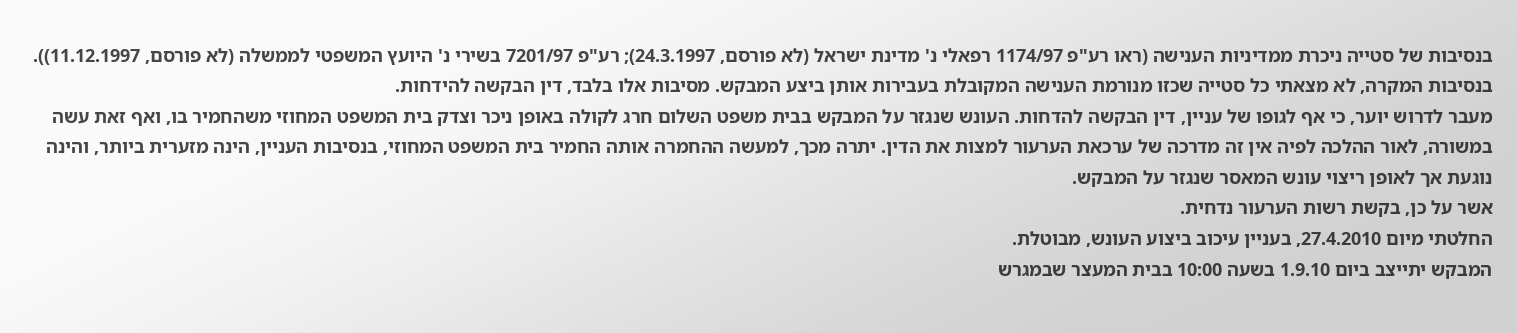בנסיבות של סטייה ניכרת ממדיניות הענישה (ראו רע"פ 1174/97 רפאלי נ' מדינת ישראל (לא פורסם, 24.3.1997); רע"פ 7201/97 בשירי נ' היועץ המשפטי לממשלה (לא פורסם, 11.12.1997)). בנסיבות המקרה, לא מצאתי כל סטייה שכזו מנורמת הענישה המקובלת בעבירות אותן ביצע המבקש. מסיבות אלו בלבד, דין הבקשה להידחות.
מעבר לדרוש יוער, כי אף לגופו של עניין, דין הבקשה להדחות. העונש שנגזר על המבקש בבית משפט השלום חרג לקולה באופן ניכר וצדק בית המשפט המחוזי משהחמיר בו, ואף זאת עשה במשורה, לאור ההלכה לפיה אין זה מדרכה של ערכאת הערעור למצות את הדין. יתרה מכך, למעשה ההחמרה אותה החמיר בית המשפט המחוזי, בנסיבות העניין, הינה מזערית ביותר, והינה נוגעת אך לאופן ריצוי עונש המאסר שנגזר על המבקש.
אשר על כן, בקשת רשות הערעור נדחית.
החלטתי מיום 27.4.2010, בעניין עיכוב ביצוע העונש, מבוטלת.
המבקש יתייצב ביום 1.9.10 בשעה 10:00 בבית המעצר שבמגרש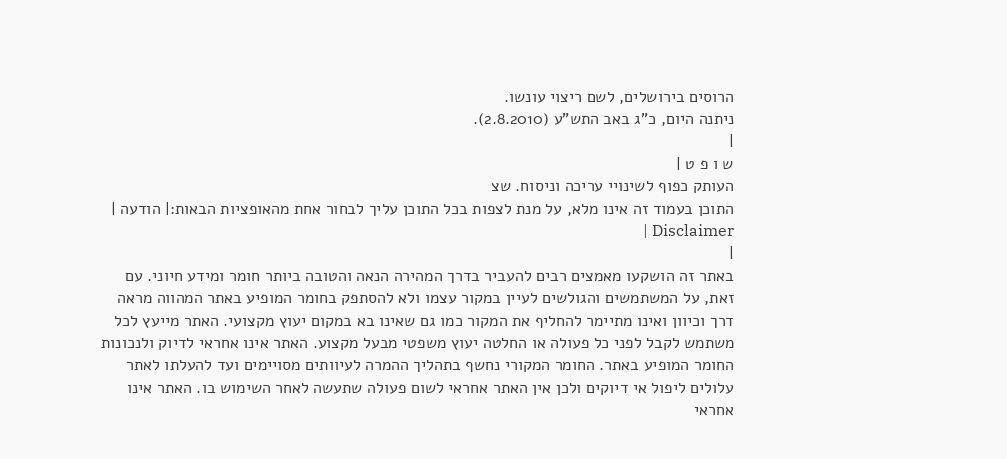הרוסים בירושלים, לשם ריצוי עונשו.
ניתנה היום, כ"ג באב התש"ע (2.8.2010).
|
ש ו פ ט |
העותק כפוף לשינויי עריכה וניסוח. שצ
התוכן בעמוד זה אינו מלא, על מנת לצפות בכל התוכן עליך לבחור אחת מהאופציות הבאות:| הודעה | Disclaimer |
|
באתר זה הושקעו מאמצים רבים להעביר בדרך המהירה הנאה והטובה ביותר חומר ומידע חיוני. עם זאת, על המשתמשים והגולשים לעיין במקור עצמו ולא להסתפק בחומר המופיע באתר המהווה מראה דרך וכיוון ואינו מתיימר להחליף את המקור כמו גם שאינו בא במקום יעוץ מקצועי. האתר מייעץ לכל משתמש לקבל לפני כל פעולה או החלטה יעוץ משפטי מבעל מקצוע. האתר אינו אחראי לדיוק ולנכונות החומר המופיע באתר. החומר המקורי נחשף בתהליך ההמרה לעיוותים מסויימים ועד להעלתו לאתר עלולים ליפול אי דיוקים ולכן אין האתר אחראי לשום פעולה שתעשה לאחר השימוש בו. האתר אינו אחראי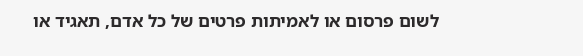לשום פרסום או לאמיתות פרטים של כל אדם, תאגיד או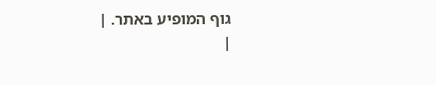גוף המופיע באתר. |
|